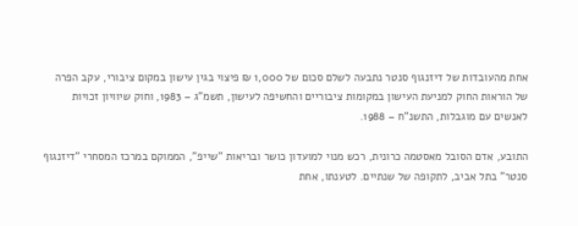אחת מהעובדות של דיזנגוף סנטר נתבעה לשלם סכום של 1,000 ₪ פיצוי בגין עישון במקום ציבורי, עקב הפרה של הוראות החוק למניעת העישון במקומות ציבוריים והחשיפה לעישון, תשמ"ג – 1983, וחוק שיוויון זכויות לאנשים עם מוגבלות, התשנ"ח – 1988.

התובע, אדם הסובל מאסטמה כרונית, רכש מנוי למועדון כושר ובריאות "שייפ", הממוקם במרכז המסחרי "דיזנגוף סנטר" בתל אביב, לתקופה של שנתיים. לטענתו, אחת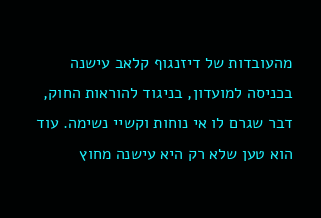מהעובדות של דיזנגוף קלאב עישנה בכניסה למועדון, בניגוד להוראות החוק, דבר שגרם לו אי נוחות וקשיי נשימה. עוד הוא טען שלא רק היא עישנה מחוץ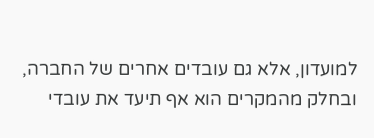למועדון, אלא גם עובדים אחרים של החברה, ובחלק מהמקרים הוא אף תיעד את עובדי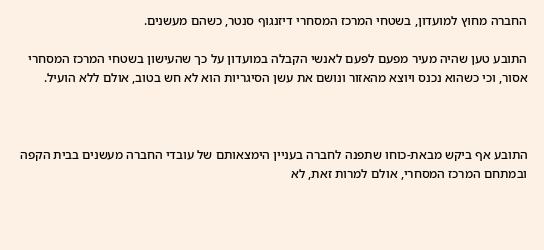החברה מחוץ למועדון, בשטחי המרכז המסחרי דיזנגוף סנטר, כשהם מעשנים.

התובע טען שהיה מעיר מפעם לפעם לאנשי הקבלה במועדון על כך שהעישון בשטחי המרכז המסחרי אסור, וכי כשהוא נכנס ויוצא מהאזור ונושם את עשן הסיגריות הוא לא חש בטוב, אולם ללא הועיל.



התובע אף ביקש מבאת-כוחו שתפנה לחברה בעניין הימצאותם של עובדי החברה מעשנים בבית הקפה ובמתחם המרכז המסחרי, אולם למרות זאת, לא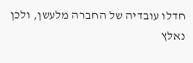חדלו עובדיה של החברה מלעשן, ולכן נאלץ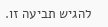להגיש תביעה זו.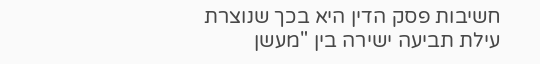חשיבות פסק הדין היא בכך שנוצרת עילת תביעה ישירה בין "מעשן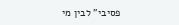פסיבי" לבין מי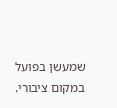שמעשן בפועל במקום ציבורי.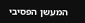המעשן הפסיבי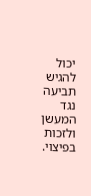יכול להגיש תביעה נגד המעשן ולזכות בפיצוי.